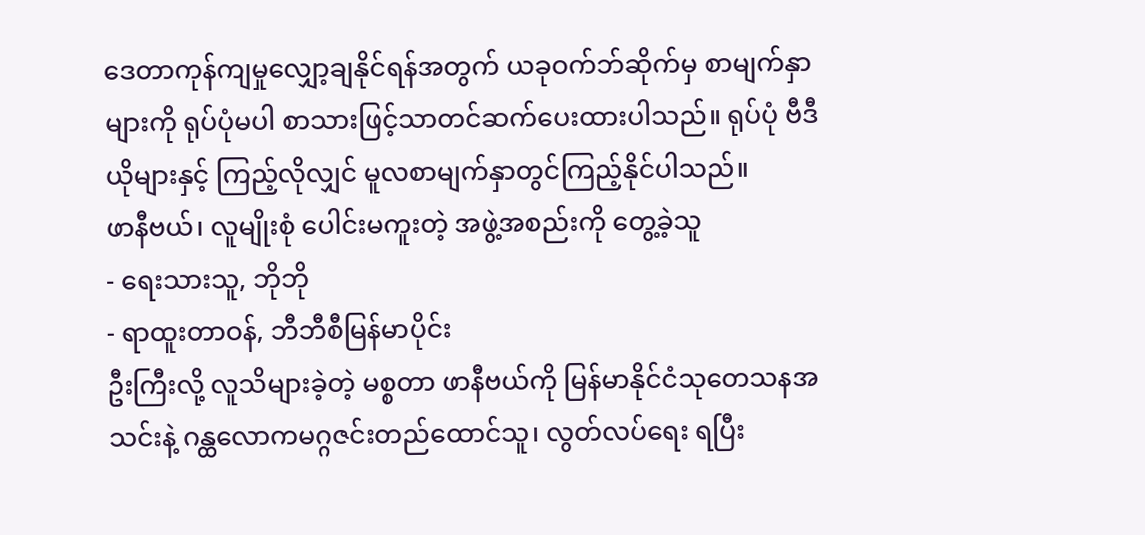ဒေတာကုန်ကျမှုလျှော့ချနိုင်ရန်အတွက် ယခုဝက်ဘ်ဆိုက်မှ စာမျက်နှာများကို ရုပ်ပုံမပါ စာသားဖြင့်သာတင်ဆက်ပေးထားပါသည်။ ရုပ်ပုံ ဗီဒီယိုများနှင့် ကြည့်လိုလျှင် မူလစာမျက်နှာတွင်ကြည့်နိုင်ပါသည်။
ဖာနီဗယ်၊ လူမျိုးစုံ ပေါင်းမကူးတဲ့ အဖွဲ့အစည်းကို တွေ့ခဲ့သူ
- ရေးသားသူ, ဘိုဘို
- ရာထူးတာဝန်, ဘီဘီစီမြန်မာပိုင်း
ဦးကြီးလို့ လူသိများခဲ့တဲ့ မစ္စတာ ဖာနီဗယ်ကို မြန်မာနိုင်ငံသုတေသနအသင်းနဲ့ ဂန္ထလောကမဂ္ဂဇင်းတည်ထောင်သူ၊ လွတ်လပ်ရေး ရပြီး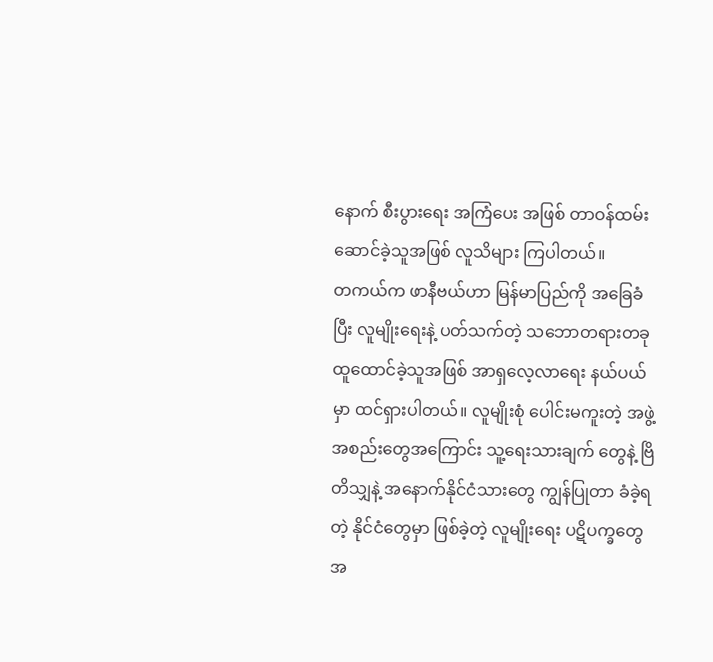နောက် စီးပွားရေး အကြံပေး အဖြစ် တာဝန်ထမ်းဆောင်ခဲ့သူအဖြစ် လူသိများ ကြပါတယ်။
တကယ်က ဖာနီဗယ်ဟာ မြန်မာပြည်ကို အခြေခံပြီး လူမျိုးရေးနဲ့ ပတ်သက်တဲ့ သဘောတရားတခု ထူထောင်ခဲ့သူအဖြစ် အာရှလေ့လာရေး နယ်ပယ်မှာ ထင်ရှားပါတယ်။ လူမျိုးစုံ ပေါင်းမကူးတဲ့ အဖွဲ့အစည်းတွေအကြောင်း သူ့ရေးသားချက် တွေနဲ့ ဗြိတိသျှနဲ့ အနောက်နိုင်ငံသားတွေ ကျွန်ပြုတာ ခံခဲ့ရတဲ့ နိုင်ငံတွေမှာ ဖြစ်ခဲ့တဲ့ လူမျိုးရေး ပဋိပက္ခတွေအ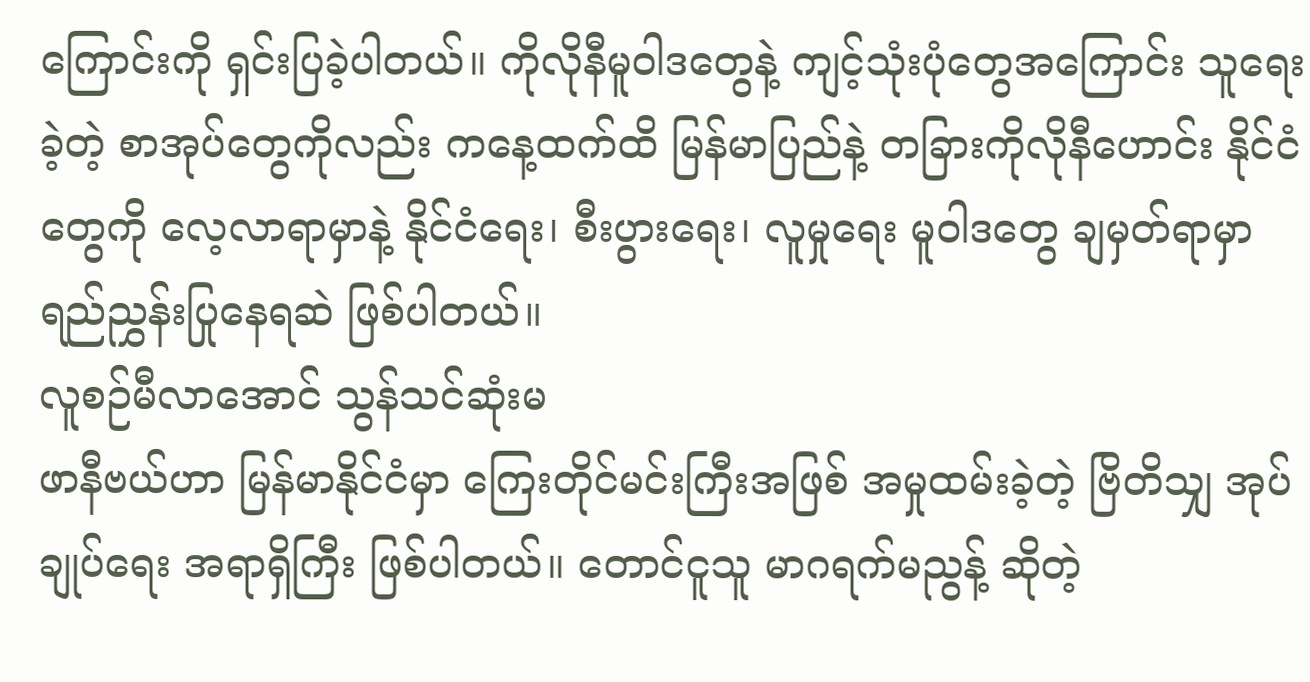ကြောင်းကို ရှင်းပြခဲ့ပါတယ်။ ကိုလိုနီမူဝါဒတွေနဲ့ ကျင့်သုံးပုံတွေအကြောင်း သူရေးခဲ့တဲ့ စာအုပ်တွေကိုလည်း ကနေ့ထက်ထိ မြန်မာပြည်နဲ့ တခြားကိုလိုနီဟောင်း နိုင်ငံတွေကို လေ့လာရာမှာနဲ့ နိုင်ငံရေး၊ စီးပွားရေး၊ လူမှုရေး မူဝါဒတွေ ချမှတ်ရာမှာ ရည်ညွှန်းပြုနေရဆဲ ဖြစ်ပါတယ်။
လူစဉ်မီလာအောင် သွန်သင်ဆုံးမ
ဖာနီဗယ်ဟာ မြန်မာနိုင်ငံမှာ ကြေးတိုင်မင်းကြီးအဖြစ် အမှုထမ်းခဲ့တဲ့ ဗြိတိသျှ အုပ်ချုပ်ရေး အရာရှိကြီး ဖြစ်ပါတယ်။ တောင်ငူသူ မာဂရက်မညွန့် ဆိုတဲ့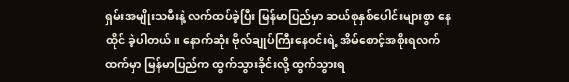ရှမ်းအမျိုးသမီးနဲ့ လက်ထပ်ခဲ့ပြီး မြန်မာပြည်မှာ ဆယ်စုနှစ်ပေါင်းများစွာ နေထိုင် ခဲ့ပါတယ်။ နောက်ဆုံး ဗိုလ်ချုပ်ကြီးနေဝင်းရဲ့ အိမ်စောင့်အစိုးရလက်ထက်မှာ မြန်မာပြည်က ထွက်သွားခိုင်းလို့ ထွက်သွားရ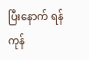ပြီးနောက် ရန်ကုန်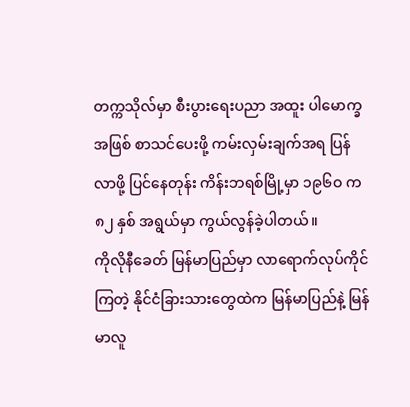တက္ကသိုလ်မှာ စီးပွားရေးပညာ အထူး ပါမောက္ခအဖြစ် စာသင်ပေးဖို့ ကမ်းလှမ်းချက်အရ ပြန်လာဖို့ ပြင်နေတုန်း ကိန်းဘရစ်မြို့မှာ ၁၉၆ဝ က ၈၂ နှစ် အရွယ်မှာ ကွယ်လွန်ခဲ့ပါတယ်။
ကိုလိုနီခေတ် မြန်မာပြည်မှာ လာရောက်လုပ်ကိုင်ကြတဲ့ နိုင်ငံခြားသားတွေထဲက မြန်မာပြည်နဲ့ မြန်မာလူ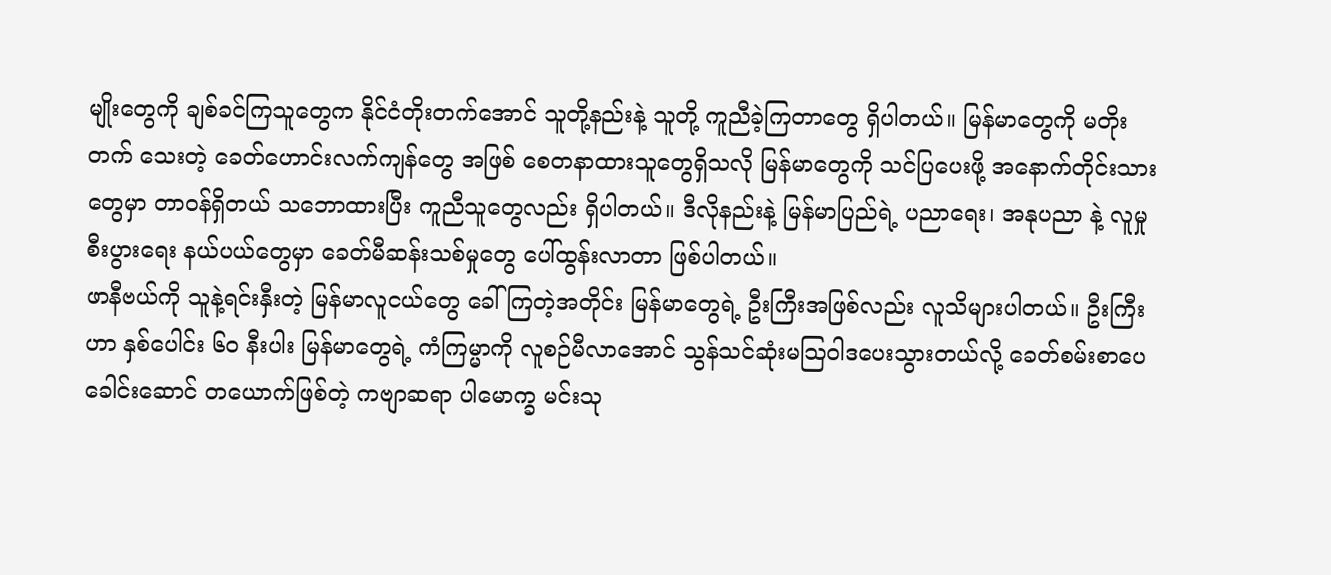မျိုးတွေကို ချစ်ခင်ကြသူတွေက နိုင်ငံတိုးတက်အောင် သူတို့နည်းနဲ့ သူတို့ ကူညီခဲ့ကြတာတွေ ရှိပါတယ်။ မြန်မာတွေကို မတိုးတက် သေးတဲ့ ခေတ်ဟောင်းလက်ကျန်တွေ အဖြစ် စေတနာထားသူတွေရှိသလို မြန်မာတွေကို သင်ပြပေးဖို့ အနောက်တိုင်းသားတွေမှာ တာဝန်ရှိတယ် သဘောထားပြီး ကူညီသူတွေလည်း ရှိပါတယ်။ ဒီလိုနည်းနဲ့ မြန်မာပြည်ရဲ့ ပညာရေး၊ အနုပညာ နဲ့ လူမှုစီးပွားရေး နယ်ပယ်တွေမှာ ခေတ်မီဆန်းသစ်မှုတွေ ပေါ်ထွန်းလာတာ ဖြစ်ပါတယ်။
ဖာနီဗယ်ကို သူနဲ့ရင်းနှီးတဲ့ မြန်မာလူငယ်တွေ ခေါ်ကြတဲ့အတိုင်း မြန်မာတွေရဲ့ ဦးကြီးအဖြစ်လည်း လူသိများပါတယ်။ ဦးကြီးဟာ နှစ်ပေါင်း ၆ဝ နီးပါး မြန်မာတွေရဲ့ ကံကြမ္မာကို လူစဉ်မီလာအောင် သွန်သင်ဆုံးမသြဝါဒပေးသွားတယ်လို့ ခေတ်စမ်းစာပေ ခေါင်းဆောင် တယောက်ဖြစ်တဲ့ ကဗျာဆရာ ပါမောက္ခ မင်းသု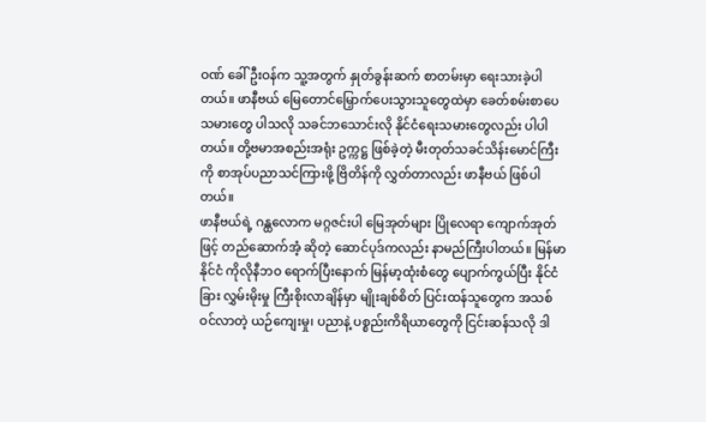ဝဏ် ခေါ် ဦးဝန်က သူ့အတွက် နှုတ်ခွန်းဆက် စာတမ်းမှာ ရေးသားခဲ့ပါတယ်။ ဖာနီဗယ် မြေတောင်မြှောက်ပေးသွားသူတွေထဲမှာ ခေတ်စမ်းစာပေသမားတွေ ပါသလို သခင်ဘသောင်းလို နိုင်ငံရေးသမားတွေလည်း ပါပါတယ်။ တို့ဗမာအစည်းအရုံး ဥက္ကဋ္ဌ ဖြစ်ခဲ့တဲ့ မီးတုတ်သခင်သိန်းမောင်ကြီးကို စာအုပ်ပညာသင်ကြားဖို့ ဗြိတိန်ကို လွှတ်တာလည်း ဖာနီဗယ် ဖြစ်ပါတယ်။
ဖာနီဗယ်ရဲ့ ဂန္ထလောက မဂ္ဂဇင်းပါ မြေအုတ်များ ပြိုလေရာ ကျောက်အုတ်ဖြင့် တည်ဆောက်အံ့ ဆိုတဲ့ ဆောင်ပုဒ်ကလည်း နာမည်ကြီးပါတယ်။ မြန်မာနိုင်ငံ ကိုလိုနီဘဝ ရောက်ပြီးနောက် မြန်မာ့ထုံးစံတွေ ပျောက်ကွယ်ပြီး နိုင်ငံခြား လွှမ်းမိုးမှု ကြီးစိုးလာချိန်မှာ မျိုးချစ်စိတ် ပြင်းထန်သူတွေက အသစ်ဝင်လာတဲ့ ယဉ်ကျေးမှု၊ ပညာနဲ့ ပစ္စည်းကိရိယာတွေကို ငြင်းဆန်သလို ဒါ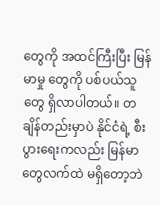တွေကို အထင်ကြီးပြီး မြန်မာမှု တွေကို ပစ်ပယ်သူတွေ ရှိလာပါတယ်။ တချိန်တည်းမှာပဲ နိုင်ငံရဲ့ စီးပွားရေးကလည်း မြန်မာတွေလက်ထဲ မရှိတော့ဘဲ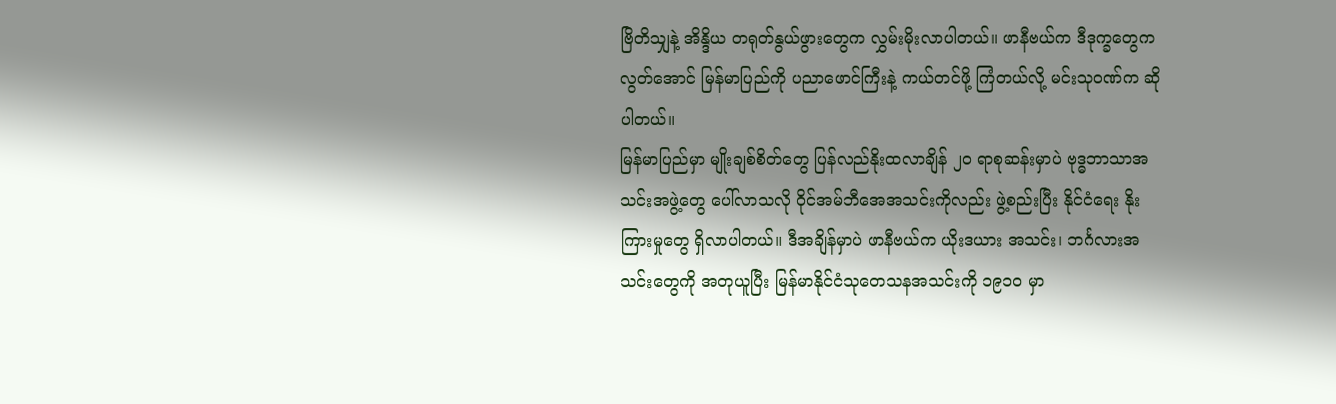ဗြိတိသျှနဲ့ အိန္ဒိယ တရုတ်နွယ်ဖွားတွေက လွှမ်းမိုးလာပါတယ်။ ဖာနီဗယ်က ဒီဒုက္ခတွေက လွတ်အောင် မြန်မာပြည်ကို ပညာဖောင်ကြီးနဲ့ ကယ်တင်ဖို့ ကြံတယ်လို့ မင်းသုဝဏ်က ဆိုပါတယ်။
မြန်မာပြည်မှာ မျိုးချစ်စိတ်တွေ ပြန်လည်နိုးထလာချိန် ၂ဝ ရာစုဆန်းမှာပဲ ဗုဒ္ဓဘာသာအသင်းအဖွဲ့တွေ ပေါ်လာသလို ဝိုင်အမ်ဘီအေအသင်းကိုလည်း ဖွဲ့စည်းပြီး နိုင်ငံရေး နိုးကြားမှုတွေ ရှိလာပါတယ်။ ဒီအချိန်မှာပဲ ဖာနီဗယ်က ယိုးဒယား အသင်း၊ ဘင်္ဂလားအသင်းတွေကို အတုယူပြီး မြန်မာနိုင်ငံသုတေသနအသင်းကို ၁၉၁ဝ မှာ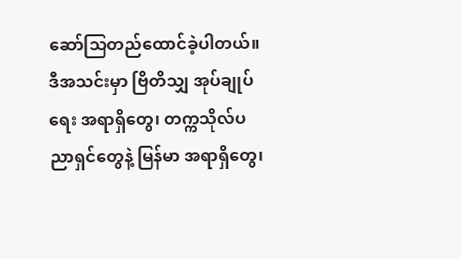ဆော်သြတည်ထောင်ခဲ့ပါတယ်။ ဒီအသင်းမှာ ဗြိတိသျှ အုပ်ချုပ်ရေး အရာရှိတွေ၊ တက္ကသိုလ်ပညာရှင်တွေနဲ့ မြန်မာ အရာရှိတွေ၊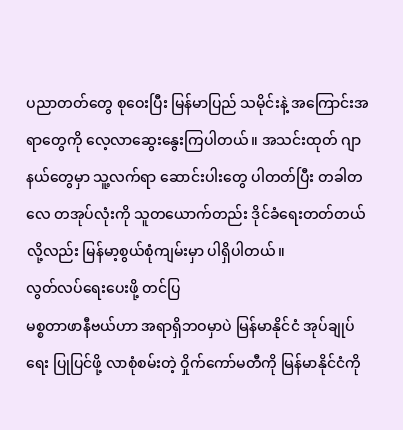ပညာတတ်တွေ စုဝေးပြီး မြန်မာပြည် သမိုင်းနဲ့ အကြောင်းအရာတွေကို လေ့လာဆွေးနွေးကြပါတယ်။ အသင်းထုတ် ဂျာနယ်တွေမှာ သူ့လက်ရာ ဆောင်းပါးတွေ ပါတတ်ပြီး တခါတလေ တအုပ်လုံးကို သူတယောက်တည်း ဒိုင်ခံရေးတတ်တယ်လို့လည်း မြန်မာ့စွယ်စုံကျမ်းမှာ ပါရှိပါတယ်။
လွတ်လပ်ရေးပေးဖို့ တင်ပြ
မစ္စတာဖာနီဗယ်ဟာ အရာရှိဘဝမှာပဲ မြန်မာနိုင်ငံ အုပ်ချုပ်ရေး ပြုပြင်ဖို့ လာစုံစမ်းတဲ့ ဝှိုက်ကော်မတီကို မြန်မာနိုင်ငံကို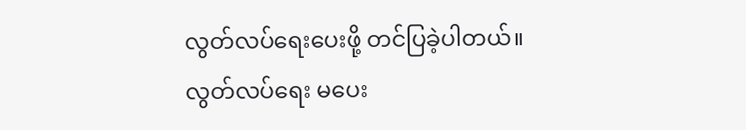လွတ်လပ်ရေးပေးဖို့ တင်ပြခဲ့ပါတယ်။ လွတ်လပ်ရေး မပေး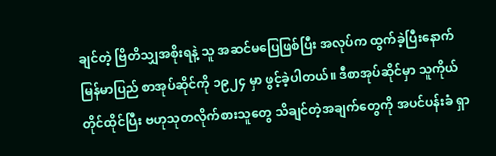ချင်တဲ့ ဗြိတိသျှအစိုးရနဲ့ သူ အဆင်မပြေဖြစ်ပြီး အလုပ်က ထွက်ခဲ့ပြီးနောက် မြန်မာပြည် စာအုပ်ဆိုင်ကို ၁၉၂၄ မှာ ဖွင့်ခဲ့ပါတယ်။ ဒီစာအုပ်ဆိုင်မှာ သူကိုယ်တိုင်ထိုင်ပြီး ဗဟုသုတလိုက်စားသူတွေ သိချင်တဲ့အချက်တွေကို အပင်ပန်းခံ ရှာ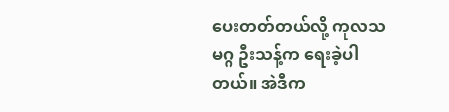ပေးတတ်တယ်လို့ ကုလသမဂ္ဂ ဦးသန့်က ရေးခဲ့ပါတယ်။ အဲဒီက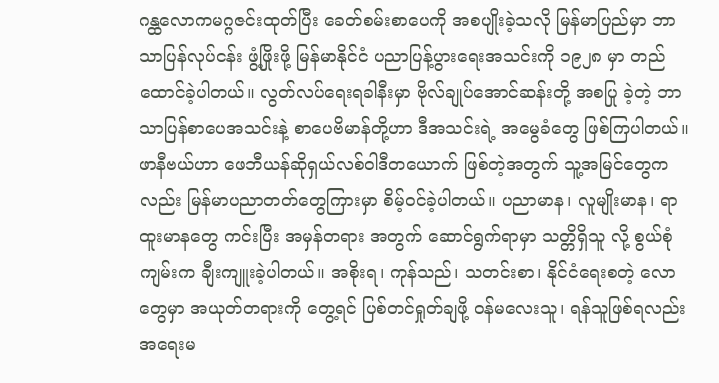ဂန္ထလောကမဂ္ဂဇင်းထုတ်ပြီး ခေတ်စမ်းစာပေကို အစပျိုးခဲ့သလို မြန်မာပြည်မှာ ဘာသာပြန်လုပ်ငန်း ဖွံ့ဖြိုးဖို့ မြန်မာနိုင်ငံ ပညာပြန့်ပွားရေးအသင်းကို ၁၉၂၈ မှာ တည်ထောင်ခဲ့ပါတယ်။ လွတ်လပ်ရေးရခါနီးမှာ ဗိုလ်ချုပ်အောင်ဆန်းတို့ အစပြု ခဲ့တဲ့ ဘာသာပြန်စာပေအသင်းနဲ့ စာပေဗိမာန်တို့ဟာ ဒီအသင်းရဲ့ အမွေခံတွေ ဖြစ်ကြပါတယ်။
ဖာနီဗယ်ဟာ ဖေဘီယန်ဆိုရှယ်လစ်ဝါဒီတယောက် ဖြစ်တဲ့အတွက် သူ့အမြင်တွေကလည်း မြန်မာပညာတတ်တွေကြားမှာ စိမ့်ဝင်ခဲ့ပါတယ်။ ပညာမာန၊ လူမျိုးမာန၊ ရာထူးမာနတွေ ကင်းပြီး အမှန်တရား အတွက် ဆောင်ရွက်ရာမှာ သတ္တိရှိသူ လို့ စွယ်စုံကျမ်းက ချီးကျူးခဲ့ပါတယ်။ အစိုးရ၊ ကုန်သည်၊ သတင်းစာ၊ နိုင်ငံရေးစတဲ့ လောတွေမှာ အယုတ်တရားကို တွေ့ရင် ပြစ်တင်ရှုတ်ချဖို့ ဝန်မလေးသူ၊ ရန်သူဖြစ်ရလည်း အရေးမ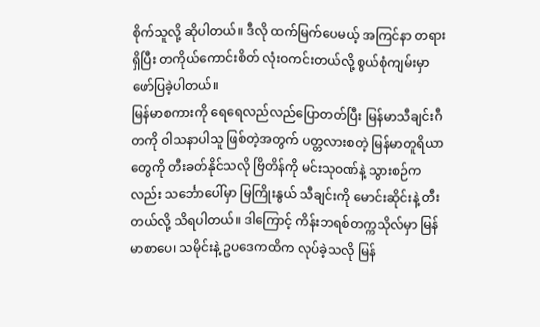စိုက်သူလို့ ဆိုပါတယ်။ ဒီလို ထက်မြက်ပေမယ့် အကြင်နာ တရားရှိပြီး တကိုယ်ကောင်းစိတ် လုံးဝကင်းတယ်လို့ စွယ်စုံကျမ်းမှာ ဖော်ပြခဲ့ပါတယ်။
မြန်မာစကားကို ရေရေလည်လည်ပြောတတ်ပြီး မြန်မာသီချင်းဂီတကို ဝါသနာပါသူ ဖြစ်တဲ့အတွက် ပတ္တလားစတဲ့ မြန်မာတူရိယာတွေကို တီးခတ်နိုင်သလို ဗြိတိန်ကို မင်းသုဝဏ်နဲ့ သွားစဉ်ကလည်း သင်္ဘောပေါ်မှာ မြကြိုးနွယ် သီချင်းကို မောင်းဆိုင်းနဲ့ တီးတယ်လို့ သိရပါတယ်။ ဒါကြောင့် ကိန်းဘရစ်တက္ကသိုလ်မှာ မြန်မာစာပေ၊ သမိုင်းနဲ့ ဥပဒေကထိက လုပ်ခဲ့သလို မြန်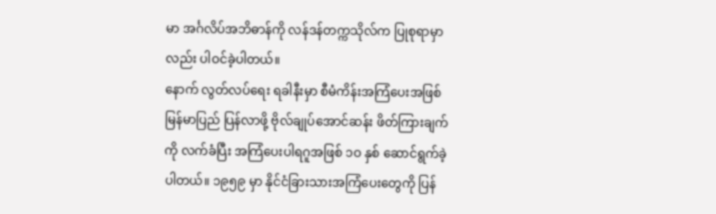မာ အင်္ဂလိပ်အဘိဓာန်ကို လန်ဒန်တက္ကသိုလ်က ပြုစုရာမှာလည်း ပါဝင်ခဲ့ပါတယ်။
နောက် လွတ်လပ်ရေး ရခါနီးမှာ စီမံကိန်းအကြံပေးအဖြစ် မြန်မာပြည် ပြန်လာဖို့ ဗိုလ်ချုပ်အောင်ဆန်း ဖိတ်ကြားချက်ကို လက်ခံပြီး အကြံပေးပါရဂူအဖြစ် ၁ဝ နှစ် ဆောင်ရွက်ခဲ့ပါတယ်။ ၁၉၅၉ မှာ နိုင်ငံခြားသားအကြံပေးတွေကို ပြန်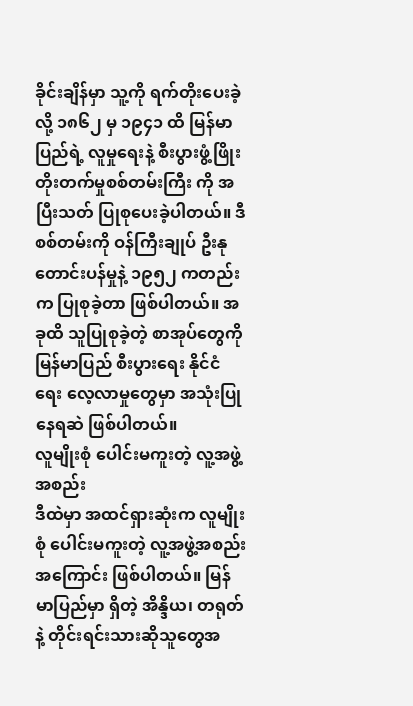ခိုင်းချိန်မှာ သူ့ကို ရက်တိုးပေးခဲ့လို့ ၁၈၆၂ မှ ၁၉၄၁ ထိ မြန်မာပြည်ရဲ့ လူမှုရေးနဲ့ စီးပွားဖွံ့ဖြိုးတိုးတက်မှုစစ်တမ်းကြီး ကို အပြီးသတ် ပြုစုပေးခဲ့ပါတယ်။ ဒီစစ်တမ်းကို ဝန်ကြီးချုပ် ဦးနု တောင်းပန်မှုနဲ့ ၁၉၅၂ ကတည်းက ပြုစုခဲ့တာ ဖြစ်ပါတယ်။ အခုထိ သူပြုစုခဲ့တဲ့ စာအုပ်တွေကို မြန်မာပြည် စီးပွားရေး နိုင်ငံရေး လေ့လာမှုတွေမှာ အသုံးပြုနေရဆဲ ဖြစ်ပါတယ်။
လူမျိုးစုံ ပေါင်းမကူးတဲ့ လူ့အဖွဲ့အစည်း
ဒီထဲမှာ အထင်ရှားဆုံးက လူမျိုးစုံ ပေါင်းမကူးတဲ့ လူ့အဖွဲ့အစည်း အကြောင်း ဖြစ်ပါတယ်။ မြန်မာပြည်မှာ ရှိတဲ့ အိန္ဒိယ၊ တရုတ်နဲ့ တိုင်းရင်းသားဆိုသူတွေအ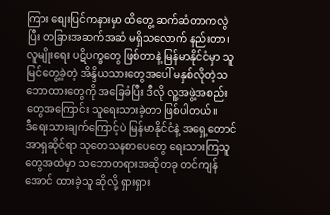ကြား စျေးပြင်ကနားမှာ ထိတွေ့ ဆက်ဆံတာကလွဲပြီး တခြားအဆက်အဆံ မရှိသလောက် နည်းတာ၊ လူမျိုးရေး ပဋိပက္ခတွေ ဖြစ်တာနဲ့ မြန်မာနိုင်ငံမှာ သူမြင်တွေ့ခဲ့တဲ့ အိန္ဒိယသားတွေအပေါ် မနှစ်လိုတဲ့သဘောထားတွေကို အခြေခံပြီး ဒီလို လူ့အဖွဲ့အစည်းတွေအကြောင်း သူရေးသားခဲ့တာ ဖြစ်ပါတယ်။
ဒီရေးသားချက်ကြောင့်ပဲ မြန်မာနိုင်ငံနဲ့ အရှေ့တောင်အာရှဆိုင်ရာ သုတေသနစာပေတွေ ရေးသားကြသူတွေအထဲမှာ သဘောတရားအဆိုတခု တင်ကျန်အောင် ထားခဲ့သူ ဆိုလို့ ရှားရှား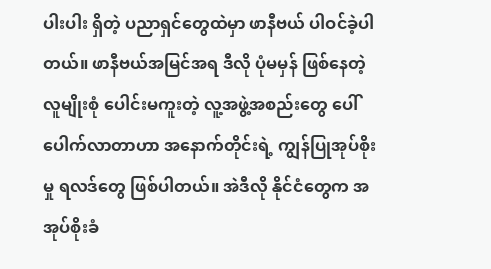ပါးပါး ရှိတဲ့ ပညာရှင်တွေထဲမှာ ဖာနီဗယ် ပါဝင်ခဲ့ပါတယ်။ ဖာနီဗယ်အမြင်အရ ဒီလို ပုံမမှန် ဖြစ်နေတဲ့ လူမျိုးစုံ ပေါင်းမကူးတဲ့ လူ့အဖွဲ့အစည်းတွေ ပေါ်ပေါက်လာတာဟာ အနောက်တိုင်းရဲ့ ကျွန်ပြုအုပ်စိုးမှု ရလဒ်တွေ ဖြစ်ပါတယ်။ အဲဒီလို နိုင်ငံတွေက အအုပ်စိုးခံ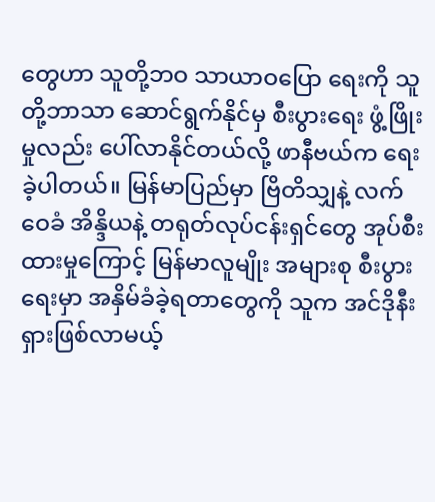တွေဟာ သူတို့ဘဝ သာယာဝပြော ရေးကို သူတို့ဘာသာ ဆောင်ရွက်နိုင်မှ စီးပွားရေး ဖွံ့ဖြိုးမှုလည်း ပေါ်လာနိုင်တယ်လို့ ဖာနီဗယ်က ရေးခဲ့ပါတယ်။ မြန်မာပြည်မှာ ဗြိတိသျှနဲ့ လက်ဝေခံ အိန္ဒိယနဲ့ တရုတ်လုပ်ငန်းရှင်တွေ အုပ်စီးထားမှုကြောင့် မြန်မာလူမျိုး အများစု စီးပွားရေးမှာ အနှိမ်ခံခဲ့ရတာတွေကို သူက အင်ဒိုနီးရှားဖြစ်လာမယ့်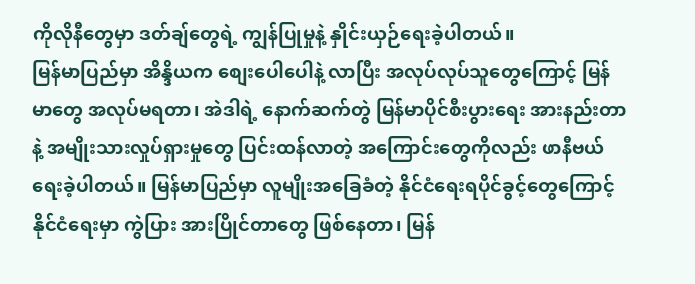ကိုလိုနီတွေမှာ ဒတ်ချ်တွေရဲ့ ကျွန်ပြုမှုနဲ့ နှိုင်းယှဉ်ရေးခဲ့ပါတယ်။
မြန်မာပြည်မှာ အိန္ဒိယက စျေးပေါပေါနဲ့ လာပြီး အလုပ်လုပ်သူတွေကြောင့် မြန်မာတွေ အလုပ်မရတာ၊ အဲဒါရဲ့ နောက်ဆက်တွဲ မြန်မာပိုင်စီးပွားရေး အားနည်းတာနဲ့ အမျိုးသားလှုပ်ရှားမှုတွေ ပြင်းထန်လာတဲ့ အကြောင်းတွေကိုလည်း ဖာနီဗယ် ရေးခဲ့ပါတယ်။ မြန်မာပြည်မှာ လူမျိုးအခြေခံတဲ့ နိုင်ငံရေးရပိုင်ခွင့်တွေကြောင့် နိုင်ငံရေးမှာ ကွဲပြား အားပြိုင်တာတွေ ဖြစ်နေတာ၊ မြန်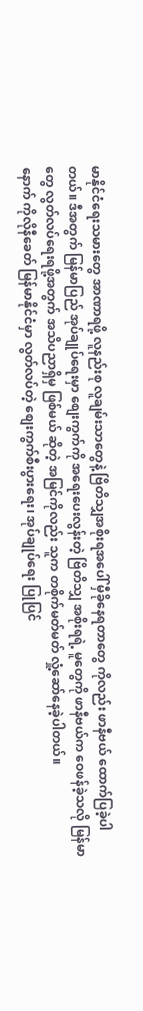မာနိုင်ငံရေးသမားတွေ အာဏာရဖို့ လူနည်းစု လူချမ်းသာတွေနဲ့ ဗြိတိသျှအစိုးရအပေါ် မှီခိုနေရတာတွေ ကိုလည်း ဖာနီဗယ် ထောက်ပြခဲ့ပါတယ်။ ဒီအတွက် မြန်မာပြည် အုပ်ချုပ်ရေးမှာ စျေးကွက်ကို အရေးပေးလွန်းတဲ့ ဗြိတိသျှ အစိုးရရဲ့ မူတွေကို ဖာနီဗယ်က ဝေဖန်ခဲ့သလို မြန်မာတွေ လွတ်လပ်ရေးရဖို့အတွက် အသိပညာရှိမှ ဖြစ်မယ် ဆိုတဲ့ အမြင်ကိုလည်း သူက တစိုက်မတ်မတ် လှုံ့ဆော်နေခဲ့ပါတယ်။
နောက် ကိုလိုနီခေတ် မြန်မာနိုင်ငံမှာ လွတ်လပ်တဲ့ စျေးကွက်စီးပွားရေး၊ အုပ်ချုပ်ရေး ပြုပြင်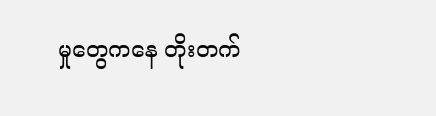မှုတွေကနေ တိုးတက်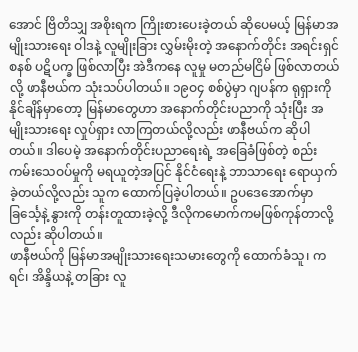အောင် ဗြိတိသျှ အစိုးရက ကြိုးစားပေးခဲ့တယ် ဆိုပေမယ့် မြန်မာအမျိုးသားရေး ဝါဒနဲ့ လူမျိုးခြား လွှမ်းမိုးတဲ့ အနောက်တိုင်း အရင်းရှင်စနစ် ပဋိပက္ခ ဖြစ်လာပြီး အဲဒီကနေ လူမှု မတည်မငြိမ် ဖြစ်လာတယ်လို့ ဖာနီဗယ်က သုံးသပ်ပါတယ်။ ၁၉ဝ၄ စစ်ပွဲမှာ ဂျပန်က ရုရှားကို နိုင်ချိန်မှာတော့ မြန်မာတွေဟာ အနောက်တိုင်းပညာကို သုံးပြီး အမျိုးသားရေး လှုပ်ရှား လာကြတယ်လို့လည်း ဖာနီဗယ်က ဆိုပါတယ်။ ဒါပေမဲ့ အနောက်တိုင်းပညာရေးရဲ့ အခြေခံဖြစ်တဲ့ စည်းကမ်းသေဝပ်မှုကို မရယူတဲ့အပြင် နိုင်ငံရေးနဲ့ ဘာသာရေး ရောယှက်ခဲ့တယ်လို့လည်း သူက ထောက်ပြခဲ့ပါတယ်။ ဥပဒေအောက်မှာ ခြင်္သေ့နဲ့ နွားကို တန်းတူထားခဲ့လို့ ဒီလိုကမောက်ကမဖြစ်ကုန်တာလို့လည်း ဆိုပါတယ်။
ဖာနီဗယ်ကို မြန်မာအမျိုးသားရေးသမားတွေကို ထောက်ခံသူ၊ ကရင်၊ အိန္ဒိယနဲ့ တခြား လူ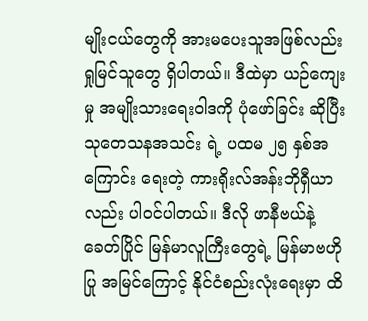မျိုးငယ်တွေကို အားမပေးသူအဖြစ်လည်း ရှုမြင်သူတွေ ရှိပါတယ်။ ဒီထဲမှာ ယဉ်ကျေးမှု အမျိုးသားရေးဝါဒကို ပုံဖော်ခြင်း ဆိုပြီး သုတေသနအသင်း ရဲ့ ပထမ ၂၅ နှစ်အကြောင်း ရေးတဲ့ ကားရိုးလ်အန်းဘိုရှီယာလည်း ပါဝင်ပါတယ်။ ဒီလို ဖာနီဗယ်နဲ့ ခေတ်ပြိုင် မြန်မာလူကြီးတွေရဲ့ မြန်မာဗဟိုပြု အမြင်ကြောင့် နိုင်ငံစည်းလုံးရေးမှာ ထိ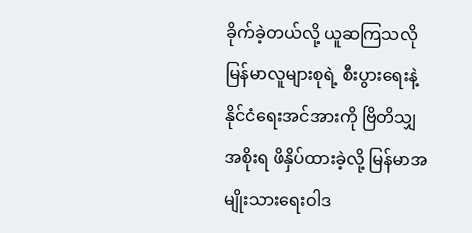ခိုက်ခဲ့တယ်လို့ ယူဆကြသလို မြန်မာလူများစုရဲ့ စီးပွားရေးနဲ့ နိုင်ငံရေးအင်အားကို ဗြိတိသျှအစိုးရ ဖိနှိပ်ထားခဲ့လို့ မြန်မာအမျိုးသားရေးဝါဒ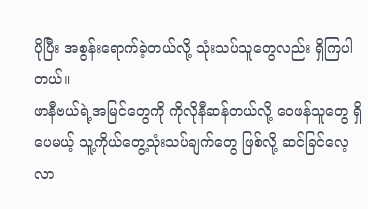ပိုပြီး အစွန်းရောက်ခဲ့တယ်လို့ သုံးသပ်သူတွေလည်း ရှိကြပါတယ်။
ဖာနီဗယ်ရဲ့အမြင်တွေကို ကိုလိုနီဆန်တယ်လို့ ဝေဖန်သူတွေ ရှိပေမယ့် သူ့ကိုယ်တွေ့သုံးသပ်ချက်တွေ ဖြစ်လို့ ဆင်ခြင်လေ့လာ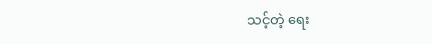သင့်တဲ့ ရေး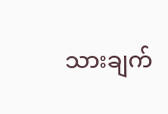သားချက်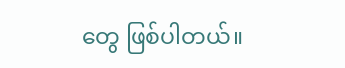တွေ ဖြစ်ပါတယ်။